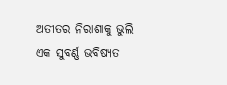ଅତୀତର ନିରାଶାକୁ ଭୁଲି ଏକ ସୁବର୍ଣ୍ଣ ଭବିଷ୍ୟତ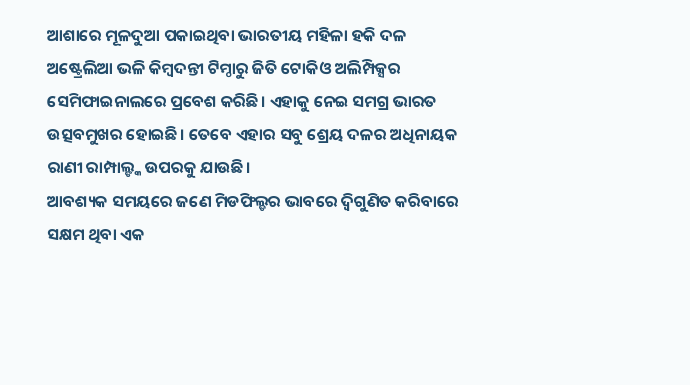ଆଶାରେ ମୂଳଦୁଆ ପକାଇଥିବା ଭାରତୀୟ ମହିଳା ହକି ଦଳ ଅଷ୍ଟ୍ରେଲିଆ ଭଳି କିମ୍ବଦନ୍ତୀ ଟିମ୍ଠାରୁ ଜିତି ଟୋକିଓ ଅଲିମ୍ପିକ୍ସର ସେମିଫାଇନାଲରେ ପ୍ରବେଶ କରିଛି। ଏହାକୁ ନେଇ ସମଗ୍ର ଭାରତ ଉତ୍ସବମୁଖର ହୋଇଛି। ତେବେ ଏହାର ସବୁ ଶ୍ରେୟ ଦଳର ଅଧିନାୟକ ରାଣୀ ରାମ୍ପାଲ୍ଙ୍କ ଉପରକୁ ଯାଉଛି।
ଆବଶ୍ୟକ ସମୟରେ ଜଣେ ମିଡଫିଲ୍ଡର ଭାବରେ ଦ୍ୱିଗୁଣିତ କରିବାରେ ସକ୍ଷମ ଥିବା ଏକ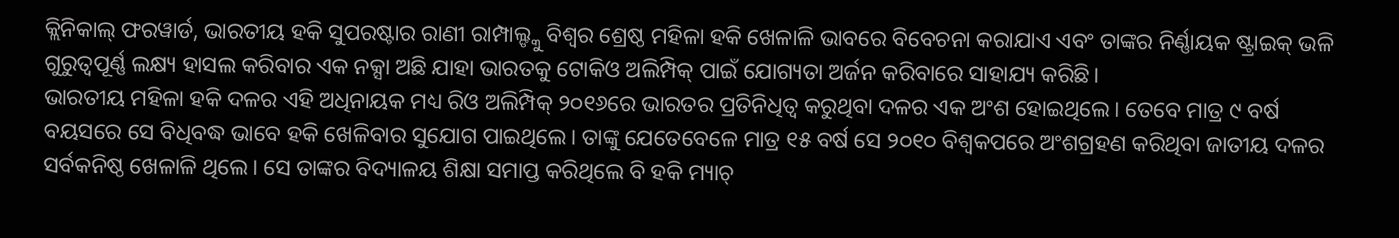କ୍ଲିନିକାଲ୍ ଫରୱାର୍ଡ, ଭାରତୀୟ ହକି ସୁପରଷ୍ଟାର ରାଣୀ ରାମ୍ପାଲ୍ଙ୍କୁ ବିଶ୍ୱର ଶ୍ରେଷ୍ଠ ମହିଳା ହକି ଖେଳାଳି ଭାବରେ ବିବେଚନା କରାଯାଏ ଏବଂ ତାଙ୍କର ନିର୍ଣ୍ଣାୟକ ଷ୍ଟ୍ରାଇକ୍ ଭଳି ଗୁରୁତ୍ୱପୂର୍ଣ୍ଣ ଲକ୍ଷ୍ୟ ହାସଲ କରିବାର ଏକ ନକ୍ସା ଅଛି ଯାହା ଭାରତକୁ ଟୋକିଓ ଅଲିମ୍ପିକ୍ ପାଇଁ ଯୋଗ୍ୟତା ଅର୍ଜନ କରିବାରେ ସାହାଯ୍ୟ କରିଛି।
ଭାରତୀୟ ମହିଳା ହକି ଦଳର ଏହି ଅଧିନାୟକ ମଧ୍ୟ ରିଓ ଅଲିମ୍ପିକ୍ ୨୦୧୬ରେ ଭାରତର ପ୍ରତିନିଧିତ୍ୱ କରୁଥିବା ଦଳର ଏକ ଅଂଶ ହୋଇଥିଲେ। ତେବେ ମାତ୍ର ୯ ବର୍ଷ ବୟସରେ ସେ ବିଧିବଦ୍ଧ ଭାବେ ହକି ଖେଳିବାର ସୁଯୋଗ ପାଇଥିଲେ। ତାଙ୍କୁ ଯେତେବେଳେ ମାତ୍ର ୧୫ ବର୍ଷ ସେ ୨୦୧୦ ବିଶ୍ୱକପରେ ଅଂଶଗ୍ରହଣ କରିଥିବା ଜାତୀୟ ଦଳର ସର୍ବକନିଷ୍ଠ ଖେଳାଳି ଥିଲେ। ସେ ତାଙ୍କର ବିଦ୍ୟାଳୟ ଶିକ୍ଷା ସମାପ୍ତ କରିଥିଲେ ବି ହକି ମ୍ୟାଚ୍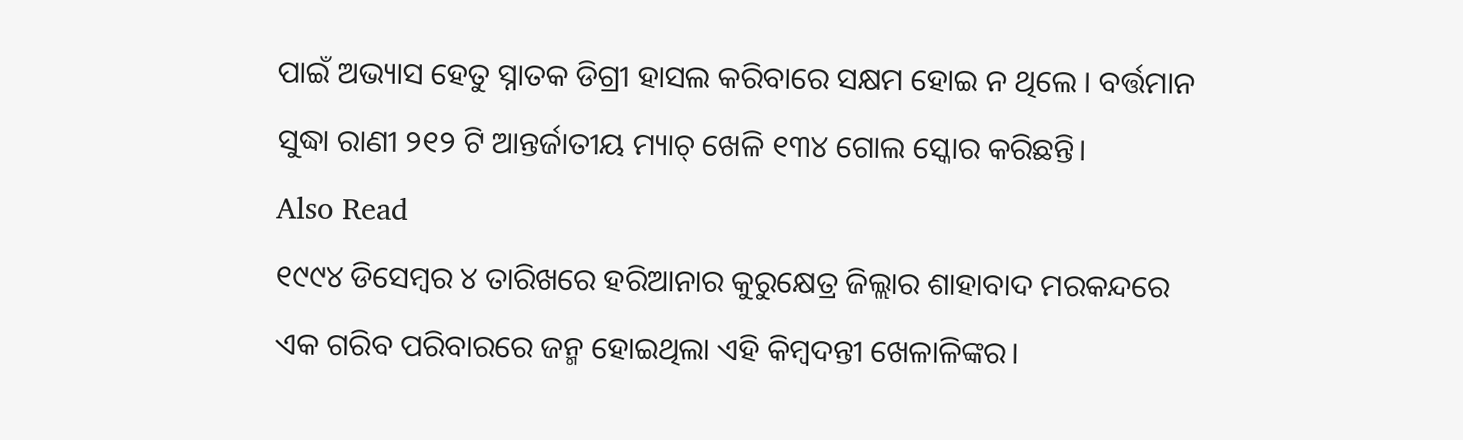ପାଇଁ ଅଭ୍ୟାସ ହେତୁ ସ୍ନାତକ ଡିଗ୍ରୀ ହାସଲ କରିବାରେ ସକ୍ଷମ ହୋଇ ନ ଥିଲେ । ବର୍ତ୍ତମାନ ସୁଦ୍ଧା ରାଣୀ ୨୧୨ ଟି ଆନ୍ତର୍ଜାତୀୟ ମ୍ୟାଚ୍ ଖେଳି ୧୩୪ ଗୋଲ ସ୍କୋର କରିଛନ୍ତି।
Also Read
୧୯୯୪ ଡିସେମ୍ବର ୪ ତାରିଖରେ ହରିଆନାର କୁରୁକ୍ଷେତ୍ର ଜିଲ୍ଲାର ଶାହାବାଦ ମରକନ୍ଦରେ ଏକ ଗରିବ ପରିବାରରେ ଜନ୍ମ ହୋଇଥିଲା ଏହି କିମ୍ବଦନ୍ତୀ ଖେଳାଳିଙ୍କର।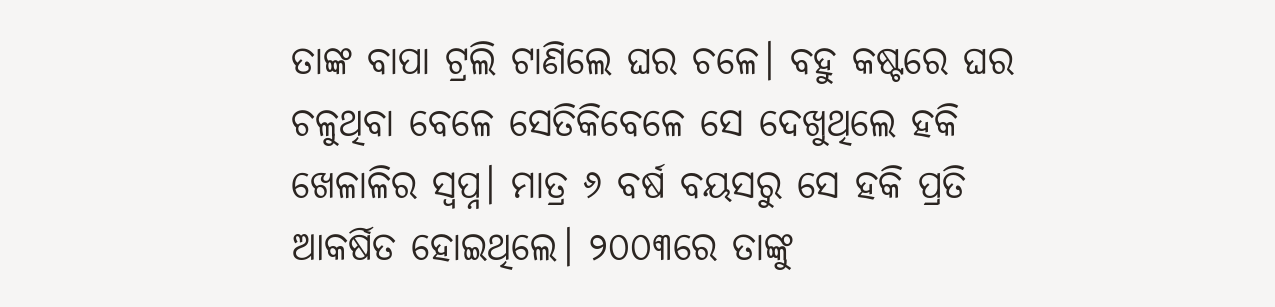ତାଙ୍କ ବାପା ଟ୍ରଲି ଟାଣିଲେ ଘର ଚଳେ। ବହୁ କଷ୍ଟରେ ଘର ଚଳୁଥିବା ବେଳେ ସେତିକିବେଳେ ସେ ଦେଖୁଥିଲେ ହକି ଖେଳାଳିର ସ୍ୱପ୍ନ। ମାତ୍ର ୬ ବର୍ଷ ବୟସରୁ ସେ ହକି ପ୍ରତି ଆକର୍ଷିତ ହୋଇଥିଲେ। ୨୦୦୩ରେ ତାଙ୍କୁ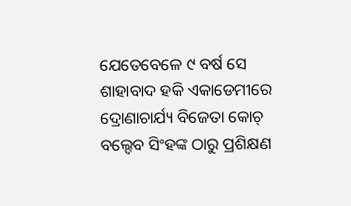ଯେତେବେଳେ ୯ ବର୍ଷ ସେ ଶାହାବାଦ ହକି ଏକାଡେମୀରେ ଦ୍ରୋଣାଚାର୍ଯ୍ୟ ବିଜେତା କୋଚ୍ ବଲ୍ଦେବ ସିଂହଙ୍କ ଠାରୁ ପ୍ରଶିକ୍ଷଣ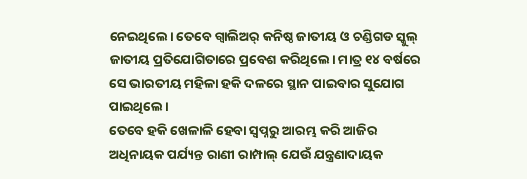ନେଇଥିଲେ। ତେବେ ଗ୍ୱାଲିଅର୍ କନିଷ୍ଠ ଜାତୀୟ ଓ ଚଣ୍ଡିଗଡ ସ୍କୁଲ୍ ଜାତୀୟ ପ୍ରତିଯୋଗିତାରେ ପ୍ରବେଶ କରିଥିଲେ। ମାତ୍ର ୧୪ ବର୍ଷରେ ସେ ଭାରତୀୟ ମହିଳା ହକି ଦଳରେ ସ୍ଥାନ ପାଇବାର ସୁଯୋଗ ପାଇଥିଲେ।
ତେବେ ହକି ଖେଳାଳି ହେବା ସ୍ୱପ୍ନରୁ ଆରମ୍ଭ କରି ଆଜିର ଅଧିନାୟକ ପର୍ଯ୍ୟନ୍ତ ରାଣୀ ରାମ୍ପାଲ୍ ଯେଉଁ ଯନ୍ତ୍ରଣାଦାୟକ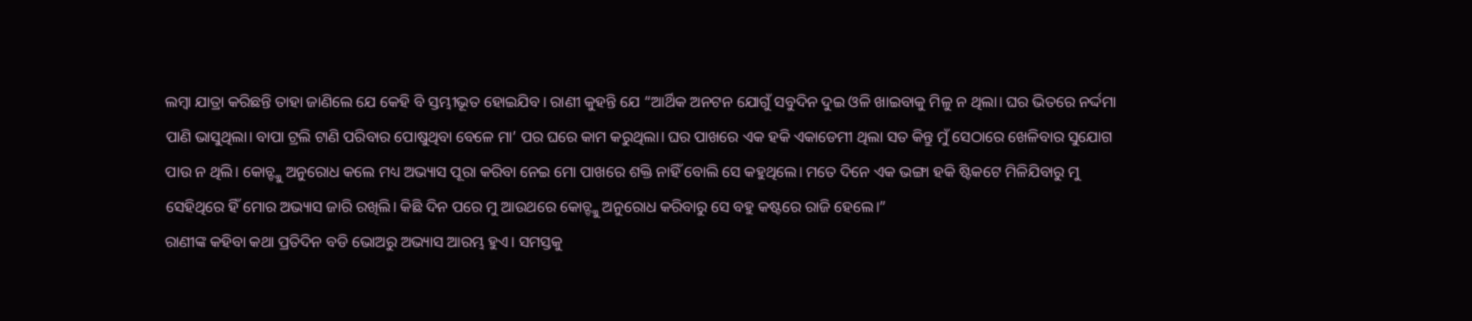ଲମ୍ବା ଯାତ୍ରା କରିଛନ୍ତି ତାହା ଜାଣିଲେ ଯେ କେହି ବି ସ୍ତମ୍ଭୀଭୂତ ହୋଇଯିବ। ରାଣୀ କୁହନ୍ତି ଯେ “ଆର୍ଥିକ ଅନଟନ ଯୋଗୁଁ ସବୁଦିନ ଦୁଇ ଓଳି ଖାଇବାକୁ ମିଳୁ ନ ଥିଲା। ଘର ଭିତରେ ନର୍ଦ୍ଦମା ପାଣି ଭାସୁଥିଲା। ବାପା ଟ୍ରଲି ଟାଣି ପରିବାର ପୋଷୁଥିବା ବେଳେ ମା’ ପର ଘରେ କାମ କରୁଥିଲା। ଘର ପାଖରେ ଏକ ହକି ଏକାଡେମୀ ଥିଲା ସତ କିନ୍ତୁ ମୁଁ ସେଠାରେ ଖେଳିବାର ସୁଯୋଗ ପାଉ ନ ଥିଲି। କୋଚ୍ଙ୍କୁ ଅନୁରୋଧ କଲେ ମଧ୍ୟ ଅଭ୍ୟାସ ପୂରା କରିବା ନେଇ ମୋ ପାଖରେ ଶକ୍ତି ନାହିଁ ବୋଲି ସେ କହୁଥିଲେ। ମତେ ଦିନେ ଏକ ଭଙ୍ଗା ହକି ଷ୍ଟିକଟେ ମିଳିଯିବାରୁ ମୁ ସେହିଥିରେ ହିଁ ମୋର ଅଭ୍ୟାସ ଜାରି ରଖିଲି। କିଛି ଦିନ ପରେ ମୁ ଆଉଥରେ କୋଚ୍ଙ୍କୁ ଅନୁରୋଧ କରିବାରୁ ସେ ବହୁ କଷ୍ଟରେ ରାଜି ହେଲେ।”
ରାଣୀଙ୍କ କହିବା କଥା ପ୍ରତିଦିନ ବଡି ଭୋଅରୁ ଅଭ୍ୟାସ ଆରମ୍ଭ ହୁଏ। ସମସ୍ତକୁ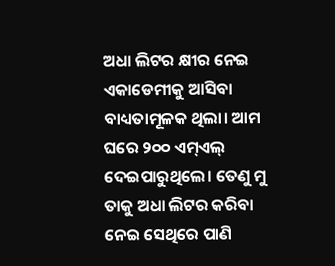ଅଧା ଲିଟର କ୍ଷୀର ନେଇ ଏକାଡେମୀକୁ ଆସିବା ବାଧ୍ୟତାମୂଳକ ଥିଲା। ଆମ ଘରେ ୨୦୦ ଏମ୍ଏଲ୍ ଦେଇପାରୁଥିଲେ। ତେଣୁ ମୁ ତାକୁ ଅଧା ଲିଟର କରିବା ନେଇ ସେଥିରେ ପାଣି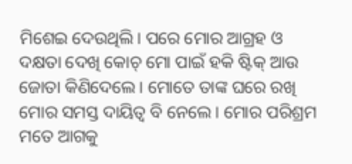ମିଶେଇ ଦେଉଥିଲି। ପରେ ମୋର ଆଗ୍ରହ ଓ ଦକ୍ଷତା ଦେଖି କୋଚ୍ ମୋ ପାଇଁ ହକି ଷ୍ଟିକ୍ ଆଉ ଜୋତା କିଣିଦେଲେ। ମୋତେ ତାଙ୍କ ଘରେ ରଖି ମୋର ସମସ୍ତ ଦାୟିତ୍ୱ ବି ନେଲେ। ମୋର ପରିଶ୍ରମ ମତେ ଆଗକୁ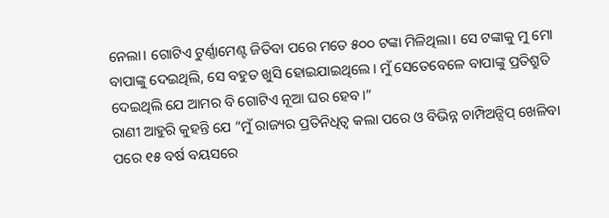ନେଲା। ଗୋଟିଏ ଟୁର୍ଣ୍ଣାମେଣ୍ଟ ଜିତିବା ପରେ ମତେ ୫୦୦ ଟଙ୍କା ମିଳିଥିଲା। ସେ ଟଙ୍କାକୁ ମୁ ମୋ ବାପାଙ୍କୁ ଦେଇଥିଲି, ସେ ବହୁତ ଖୁସି ହୋଇଯାଇଥିଲେ। ମୁଁ ସେତେବେଳେ ବାପାଙ୍କୁ ପ୍ରତିଶ୍ରୁତି ଦେଇଥିଲି ଯେ ଆମର ବି ଗୋଟିଏ ନୂଆ ଘର ହେବ।”
ରାଣୀ ଆହୁରି କୁହନ୍ତି ଯେ “ମୁଁ ରାଜ୍ୟର ପ୍ରତିନିଧିତ୍ୱ କଲା ପରେ ଓ ବିଭିନ୍ନ ଚାମ୍ପିଅନ୍ସିପ୍ ଖେଳିବା ପରେ ୧୫ ବର୍ଷ ବୟସରେ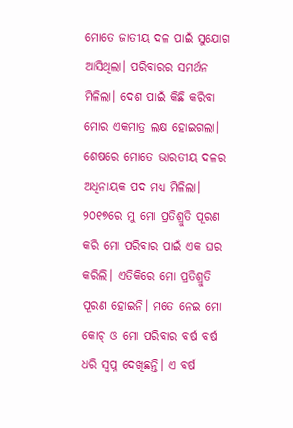ମୋତେ ଜାତୀୟ ଦଳ ପାଇଁ ସୁଯୋଗ ଆସିଥିଲା। ପରିବାରର ସମର୍ଥନ ମିଳିଲା। ଦେଶ ପାଇଁ କିଛି କରିବା ମୋର ଏକମାତ୍ର ଲକ୍ଷ ହୋଇଗଲା। ଶେଷରେ ମୋତେ ଭାରତୀୟ ଦଳର ଅଧିନାୟକ ପଦ ମଧ୍ୟ ମିଳିଲା। ୨୦୧୭ରେ ମୁ ମୋ ପ୍ରତିଶ୍ରୁତି ପୂରଣ କରି ମୋ ପରିବାର ପାଇଁ ଏକ ଘର କରିଲି। ଏତିକିରେ ମୋ ପ୍ରତିଶ୍ରୁତି ପୂରଣ ହୋଇନି। ମତେ ନେଇ ମୋ କୋଚ୍ ଓ ମୋ ପରିବାର ବର୍ଷ ବର୍ଷ ଧରି ସ୍ୱପ୍ନ ଦେଖିଛନ୍ତି। ଏ ବର୍ଷ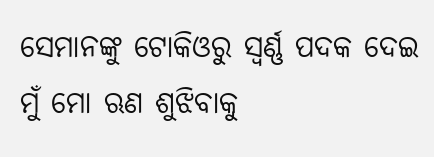ସେମାନଙ୍କୁ ଟୋକିଓରୁ ସ୍ୱର୍ଣ୍ଣ ପଦକ ଦେଇ ମୁଁ ମୋ ଋଣ ଶୁଝିବାକୁ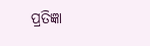ପ୍ରତିଜ୍ଞା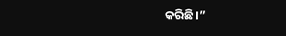କରିଛି।”